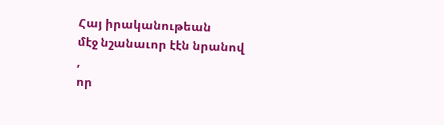Հայ իրականութեան
մէջ նշանաւոր էէն նրանով
,
որ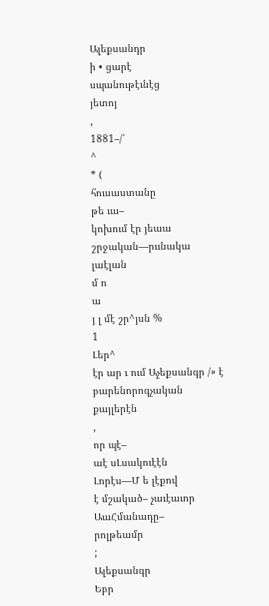Ալեքսանդր
ի • ցարէ
սպանութէւնէց
յետոյ
,
1881–/՛
^
* (
հուսաստանը
թե ւա–
կոխում էր յեաա շրջական––րււնակա
լաէլան
մ ո
ա
յ լ մէ շր^յսն %
1
Լեր^
էր ար ւ ում Աչեքսանգր /» է բարենորոգչական
քայլերէն
,
որ պէ–
աէ սԼսակուէէն
Լորէս—Մ ե լէքով
է մշակած– չաւէաւոր
ԱաՀմանադը–
րոլթեամր
;
Ալեքսանգր
Եբր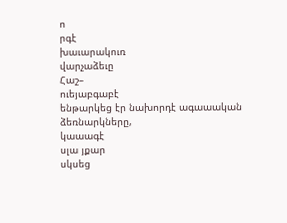ո
րգէ
խաւարակուռ
վարչաձեւը
Հաշ–
ուեյաբգաբէ
ենթարկեց էր նախորդէ ագաաական
ձեռնարկները,
կաաագէ
սլա յքար
սկսեց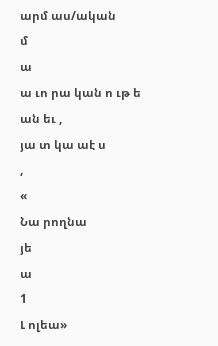արմ աս/ական
մ
ա
ա ւո րա կան ո ւթ ե ան եւ ,
յա տ կա աէ ս
,
«
Նա րողնա
յե
ա
1
Լ ոլեա»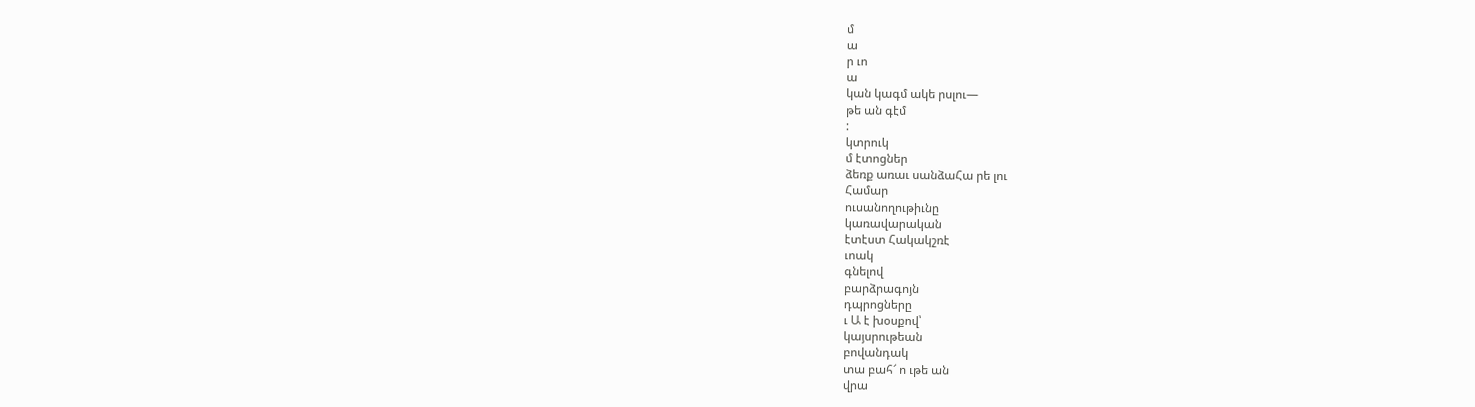մ
ա
ր ւո
ա
կան կագմ ակե րսլու—
թե ան գէմ
:
կտրուկ
մ էտոցներ
ձեռք առաւ սանձաՀա րե լու
Համար
ուսանողութիւնը
կառավարական
էտէստ Հակակշռէ
ւոակ
գնելով
բարձրագոյն
դպրոցները
ւ Ա է խօսքով՝
կայսրութեան
բովանդակ
տա բահ՜ ո ւթե ան
վրա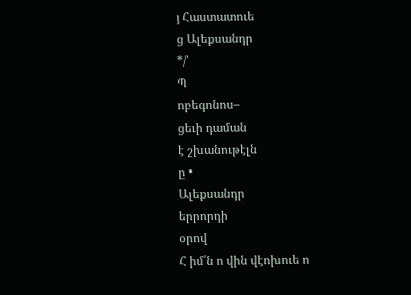յ Հաստատուե
ց Ալեքսանդր
*/՝
Պ
ոբեգոնոս–
ցեւի դաման
է շխանութէլն
ը •
Ալեքսանդր
երրորդի
օրով
Հ իմ՛ն ո վին վէոխուե ո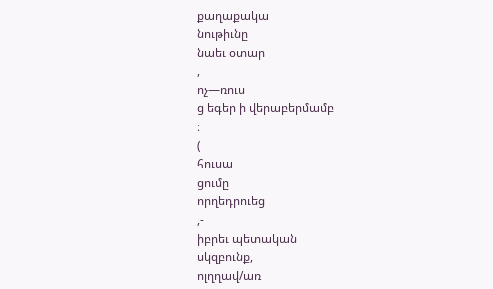քաղաքակա
նութիւնը
նաեւ օտար
,
ոչ—ռուս
ց եգեր ի վերաբերմամբ
։
(
հուսա
ցումը
որղեդրուեց
,-
իբրեւ պետական
սկզբունք,
ոլղղավ/առ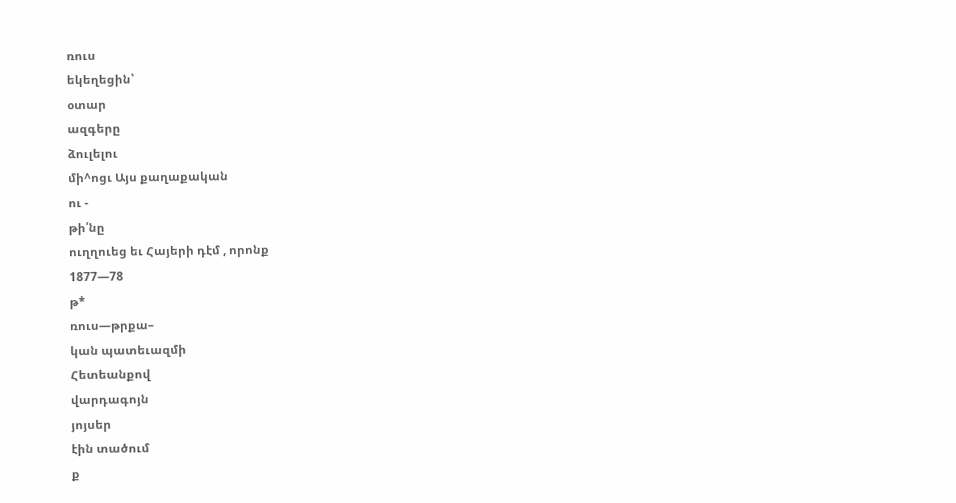ռուս
եկեղեցին՝
օտար
ազգերը
ձուլելու
մի^ոցւ Այս քաղաքական
ու -
թի՛նը
ուղղուեց եւ Հայերի դէմ , որոնք
1877—78
թ*
ռուս—թրքա–
կան պատեւազմի
Հետեանքով
վարդագոյն
յոյսեր
էին տածում
ք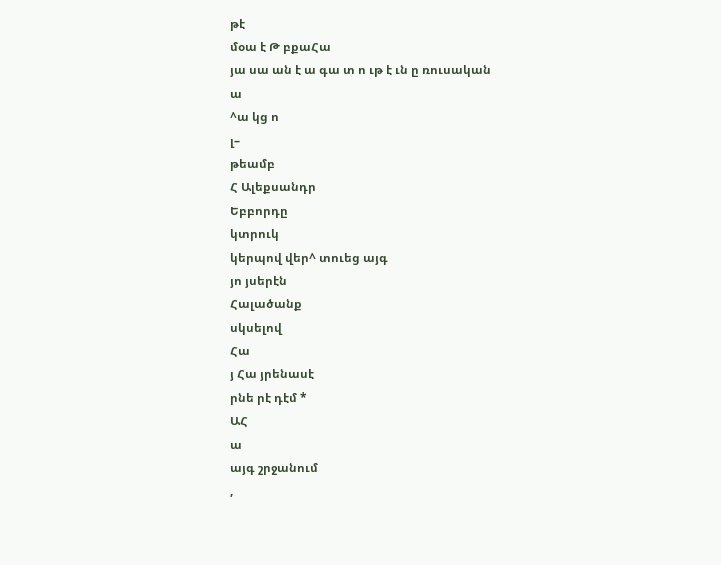թէ
մօա է Թ բքաՀա
յա սա ան է ա գա տ ո ւթ է ւն ը ռուսական
ա
^ա կց ո
լ–
թեամբ
Հ Ալեքսանդր
Եբբորդը
կտրուկ
կերպով վեր^ տուեց այգ
յո յսերէն
Հալածանք
սկսելով
Հա
յ Հա յրենասէ
րնե րէ դէմ *
ԱՀ
ա
այգ շրջանում
,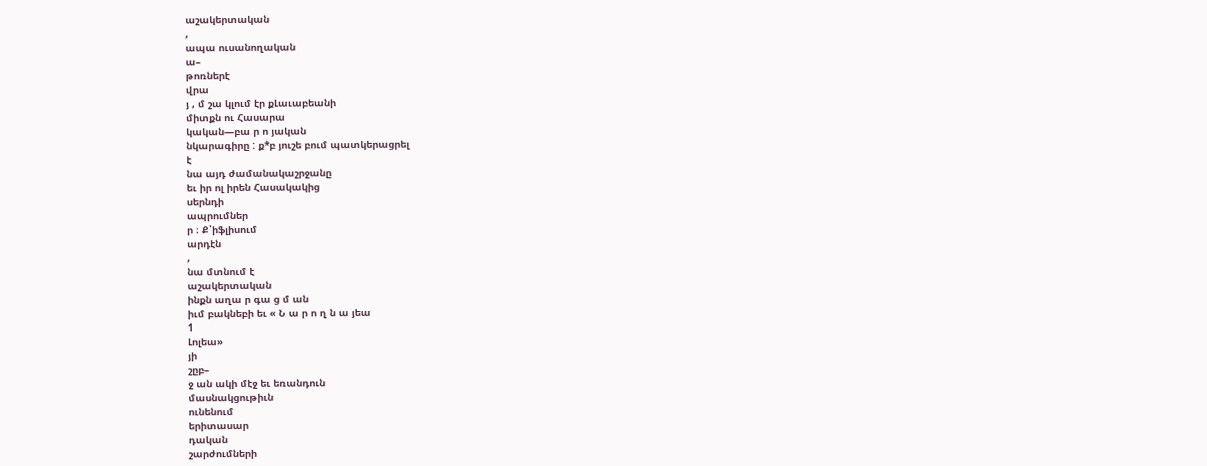աշակերտական
,
ապա ուսանողական
ա–
թոռներէ
վրա
յ , մ շա կլում էր քԼաւաբեանի
միտքն ու Հասարա
կական—բա ր ո յական
նկարագիրը : ք*բ յուշե բում պատկերացրել
է
նա այդ ժամանակաշրջանը
եւ իր ոլ իրեն Հասակակից
սերնդի
ապրումներ
ր ։ Ք՝իֆլիսում
արդէն
,
նա մտնում է
աշակերտական
ինքն աղա ր գա ց մ ան
իւմ բակնեբի եւ « Ն ա ր ո ղ ն ա յեա
1
Լոլեա»
յի
շըբ–
ջ ան ակի մէջ եւ եռանդուն
մասնակցութիւն
ունենում
երիտասար
դական
շարժումների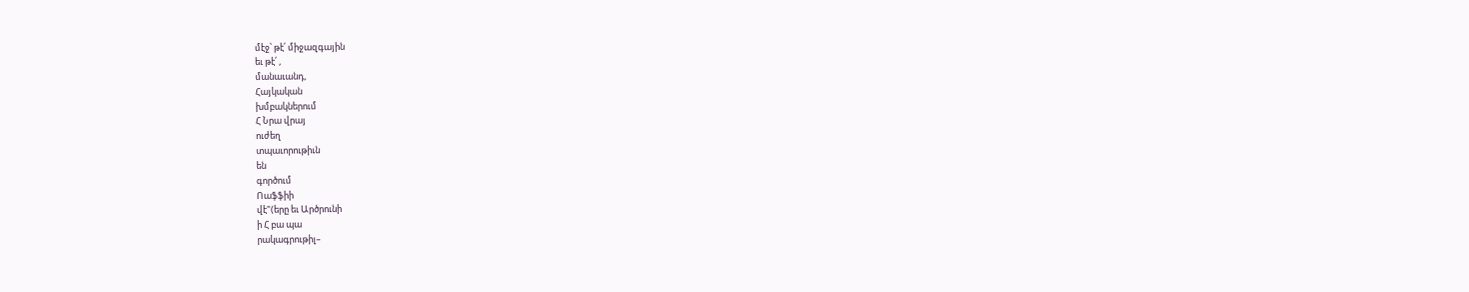մէջ՝ թէ՛ միջազգային
եւ թէ՛ ,
մանաւանդ,
Հայկական
խմբակներում
Հ Նրա վրայ
ուժեղ
տպաւորութիւն
են
գործում
Ոաֆֆիի
վէ"(երը եւ Արծրունի
ի Հ բա պա
րակագրութիլ–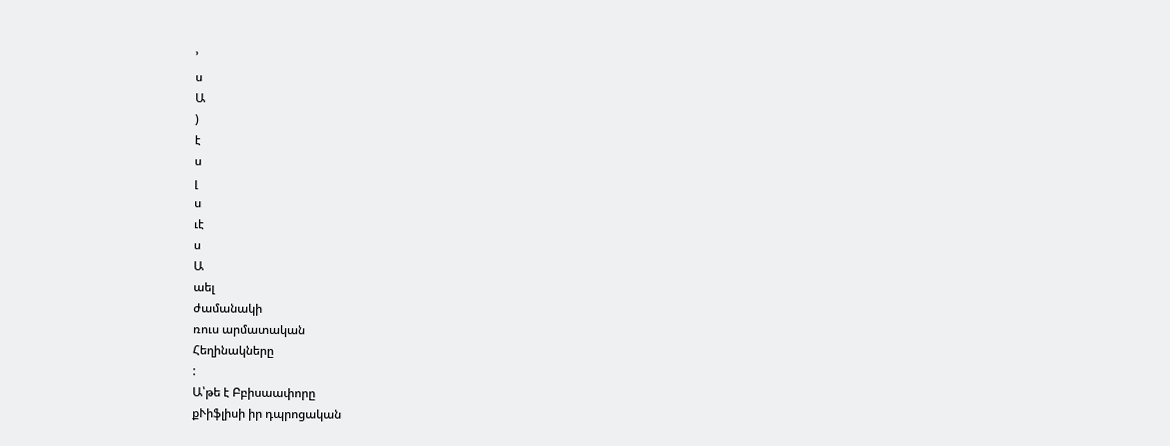՚
ս
Ա
)
է
ս
լ
ս
ւէ
ս
Ա
աել
ժամանակի
ռուս արմատական
Հեղինակները
:
Ա՝թե է Բբիսաափորը
քՒիֆլիսի իր դպրոցական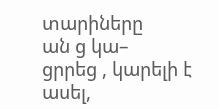տարիները
ան ց կա–
ցրրեց , կարելի է ասել,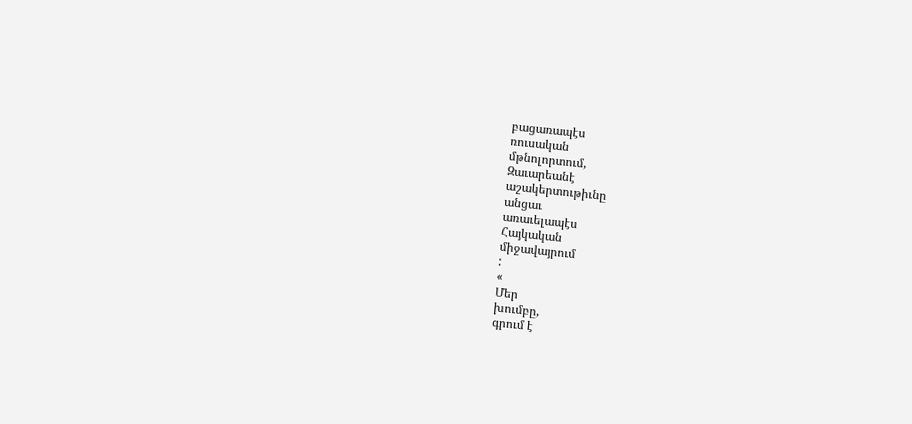բացառապէս
ռուսական
մթնոլորտում,
Զաւարեանէ
աշակերտութիւնը
անցաւ
առաւելապէս
Հայկական
միջավայրում
:
«
Մեր
խումբը,
գրում է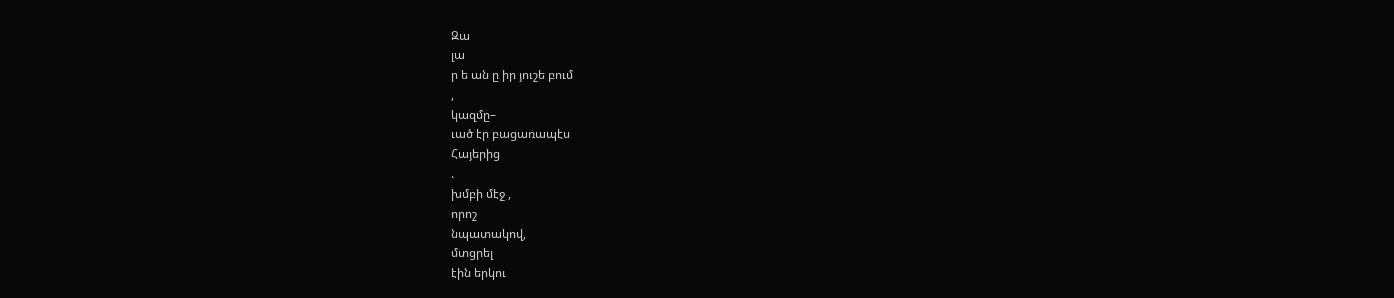Զա
լա
ր ե ան ը իր յուշե բում
,
կազմը–
ւած էր բացառապէս
Հայերից
.
խմբի մէջ ,
որոշ
նպատակով,
մտցրել
էին երկու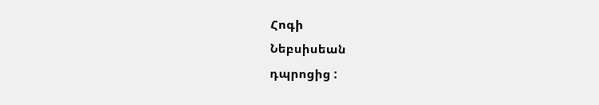Հոգի
Նեբսիսեան
դպրոցից :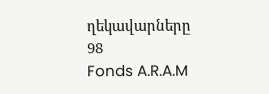ղեկավարները
98
Fonds A.R.A.M